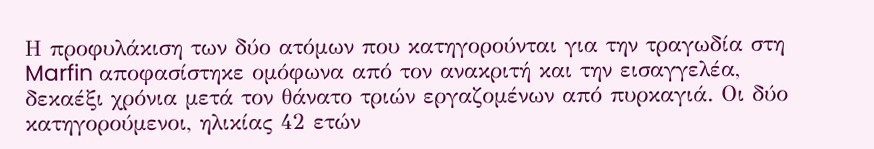Η προφυλάκιση των δύο ατόμων που κατηγορούνται για την τραγωδία στη Marfin αποφασίστηκε ομόφωνα από τον ανακριτή και την εισαγγελέα, δεκαέξι χρόνια μετά τον θάνατο τριών εργαζομένων από πυρκαγιά. Οι δύο κατηγορούμενοι, ηλικίας 42 ετών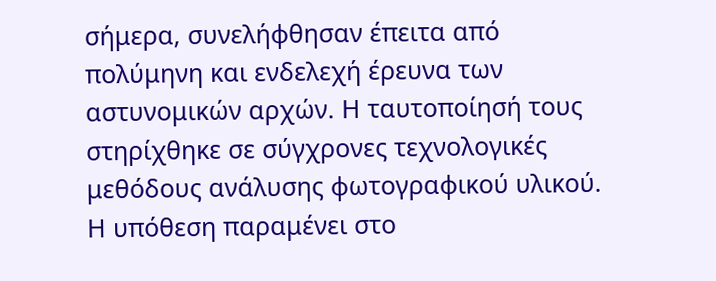σήμερα, συνελήφθησαν έπειτα από πολύμηνη και ενδελεχή έρευνα των αστυνομικών αρχών. Η ταυτοποίησή τους στηρίχθηκε σε σύγχρονες τεχνολογικές μεθόδους ανάλυσης φωτογραφικού υλικού. Η υπόθεση παραμένει στο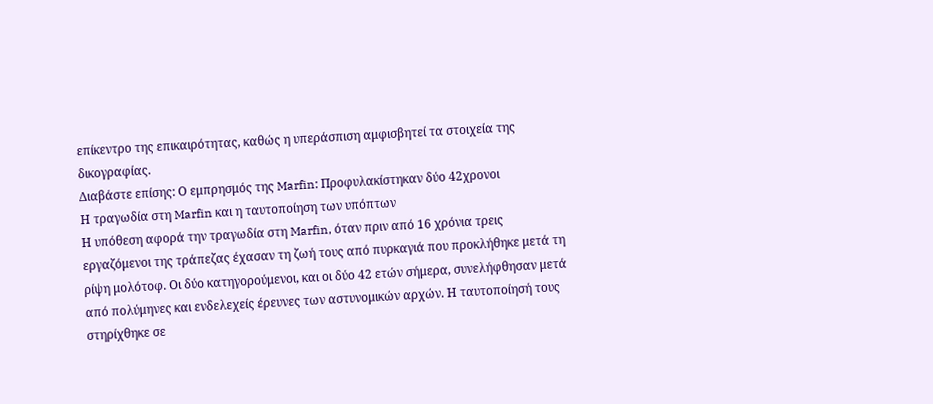επίκεντρο της επικαιρότητας, καθώς η υπεράσπιση αμφισβητεί τα στοιχεία της δικογραφίας.
Διαβάστε επίσης: Ο εμπρησμός της Marfin: Προφυλακίστηκαν δύο 42χρονοι
Η τραγωδία στη Marfin και η ταυτοποίηση των υπόπτων
Η υπόθεση αφορά την τραγωδία στη Marfin, όταν πριν από 16 χρόνια τρεις εργαζόμενοι της τράπεζας έχασαν τη ζωή τους από πυρκαγιά που προκλήθηκε μετά τη ρίψη μολότοφ. Οι δύο κατηγορούμενοι, και οι δύο 42 ετών σήμερα, συνελήφθησαν μετά από πολύμηνες και ενδελεχείς έρευνες των αστυνομικών αρχών. Η ταυτοποίησή τους στηρίχθηκε σε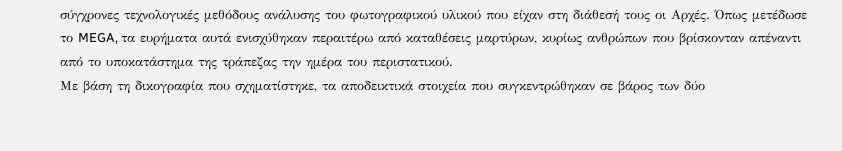σύγχρονες τεχνολογικές μεθόδους ανάλυσης του φωτογραφικού υλικού που είχαν στη διάθεσή τους οι Αρχές. Όπως μετέδωσε το MEGA, τα ευρήματα αυτά ενισχύθηκαν περαιτέρω από καταθέσεις μαρτύρων, κυρίως ανθρώπων που βρίσκονταν απέναντι από το υποκατάστημα της τράπεζας την ημέρα του περιστατικού.
Με βάση τη δικογραφία που σχηματίστηκε, τα αποδεικτικά στοιχεία που συγκεντρώθηκαν σε βάρος των δύο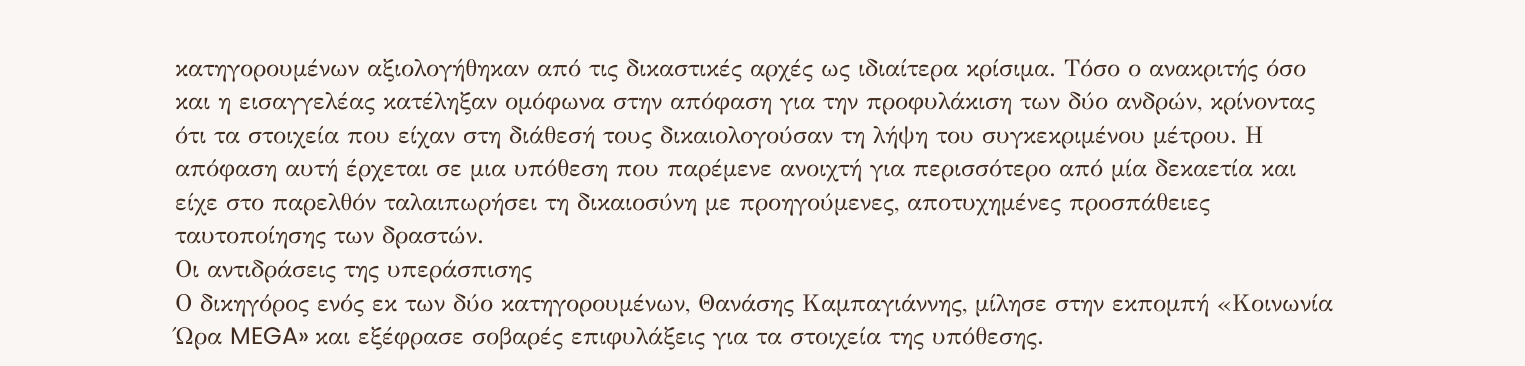κατηγορουμένων αξιολογήθηκαν από τις δικαστικές αρχές ως ιδιαίτερα κρίσιμα. Τόσο ο ανακριτής όσο και η εισαγγελέας κατέληξαν ομόφωνα στην απόφαση για την προφυλάκιση των δύο ανδρών, κρίνοντας ότι τα στοιχεία που είχαν στη διάθεσή τους δικαιολογούσαν τη λήψη του συγκεκριμένου μέτρου. Η απόφαση αυτή έρχεται σε μια υπόθεση που παρέμενε ανοιχτή για περισσότερο από μία δεκαετία και είχε στο παρελθόν ταλαιπωρήσει τη δικαιοσύνη με προηγούμενες, αποτυχημένες προσπάθειες ταυτοποίησης των δραστών.
Οι αντιδράσεις της υπεράσπισης
Ο δικηγόρος ενός εκ των δύο κατηγορουμένων, Θανάσης Καμπαγιάννης, μίλησε στην εκπομπή «Κοινωνία Ώρα MEGA» και εξέφρασε σοβαρές επιφυλάξεις για τα στοιχεία της υπόθεσης.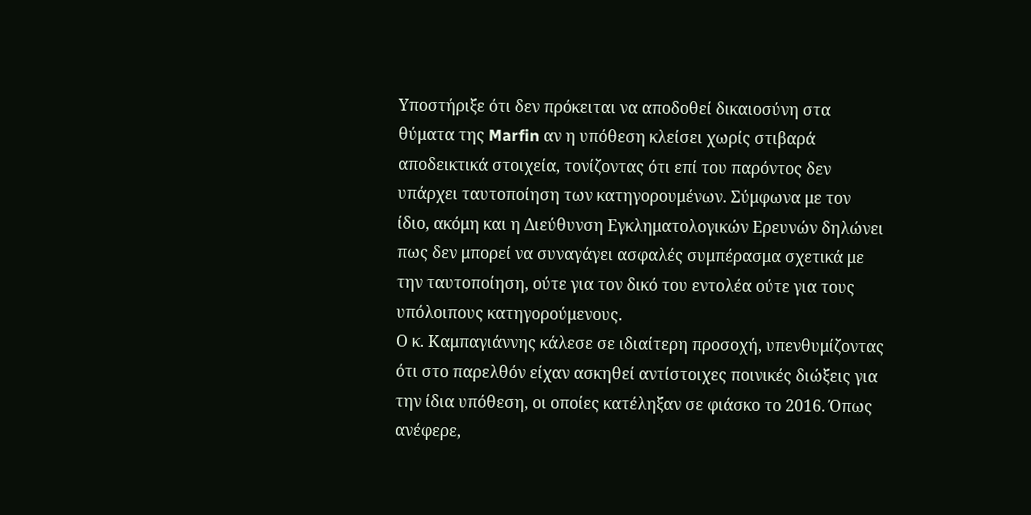Υποστήριξε ότι δεν πρόκειται να αποδοθεί δικαιοσύνη στα θύματα της Marfin αν η υπόθεση κλείσει χωρίς στιβαρά αποδεικτικά στοιχεία, τονίζοντας ότι επί του παρόντος δεν υπάρχει ταυτοποίηση των κατηγορουμένων. Σύμφωνα με τον ίδιο, ακόμη και η Διεύθυνση Εγκληματολογικών Ερευνών δηλώνει πως δεν μπορεί να συναγάγει ασφαλές συμπέρασμα σχετικά με την ταυτοποίηση, ούτε για τον δικό του εντολέα ούτε για τους υπόλοιπους κατηγορούμενους.
Ο κ. Καμπαγιάννης κάλεσε σε ιδιαίτερη προσοχή, υπενθυμίζοντας ότι στο παρελθόν είχαν ασκηθεί αντίστοιχες ποινικές διώξεις για την ίδια υπόθεση, οι οποίες κατέληξαν σε φιάσκο το 2016. Όπως ανέφερε,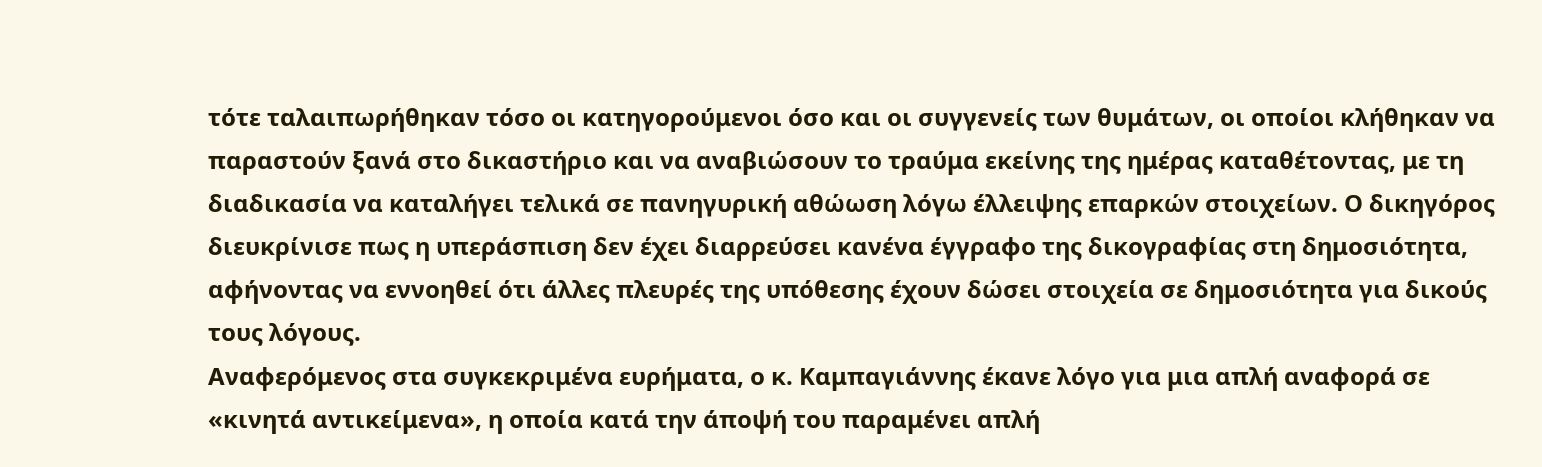τότε ταλαιπωρήθηκαν τόσο οι κατηγορούμενοι όσο και οι συγγενείς των θυμάτων, οι οποίοι κλήθηκαν να παραστούν ξανά στο δικαστήριο και να αναβιώσουν το τραύμα εκείνης της ημέρας καταθέτοντας, με τη διαδικασία να καταλήγει τελικά σε πανηγυρική αθώωση λόγω έλλειψης επαρκών στοιχείων. Ο δικηγόρος διευκρίνισε πως η υπεράσπιση δεν έχει διαρρεύσει κανένα έγγραφο της δικογραφίας στη δημοσιότητα, αφήνοντας να εννοηθεί ότι άλλες πλευρές της υπόθεσης έχουν δώσει στοιχεία σε δημοσιότητα για δικούς τους λόγους.
Αναφερόμενος στα συγκεκριμένα ευρήματα, ο κ. Καμπαγιάννης έκανε λόγο για μια απλή αναφορά σε «κινητά αντικείμενα», η οποία κατά την άποψή του παραμένει απλή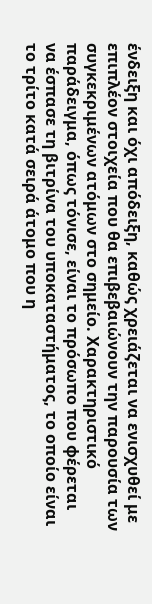ένδειξη και όχι απόδειξη, καθώς χρειάζεται να ενισχυθεί με επιπλέον στοιχεία που θα επιβεβαιώνουν την παρουσία των συγκεκριμένων ατόμων στο σημείο. Χαρακτηριστικό παράδειγμα, όπως τόνισε, είναι το πρόσωπο που φέρεται να έσπασε τη βιτρίνα του υποκαταστήματος, το οποίο είναι το τρίτο κατά σειρά άτομο που η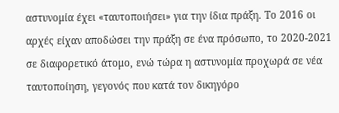αστυνομία έχει «ταυτοποιήσει» για την ίδια πράξη. Το 2016 οι αρχές είχαν αποδώσει την πράξη σε ένα πρόσωπο, το 2020-2021 σε διαφορετικό άτομο, ενώ τώρα η αστυνομία προχωρά σε νέα ταυτοποίηση, γεγονός που κατά τον δικηγόρο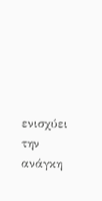ενισχύει την ανάγκη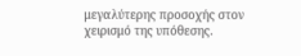μεγαλύτερης προσοχής στον χειρισμό της υπόθεσης.